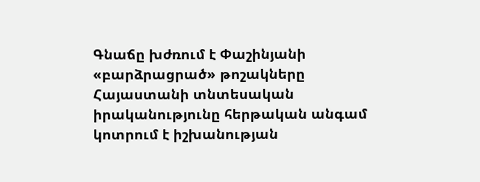Գնաճը խժռում է Փաշինյանի «բարձրացրած» թոշակները
Հայաստանի տնտեսական իրականությունը հերթական անգամ կոտրում է իշխանության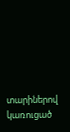տարիներով կառուցած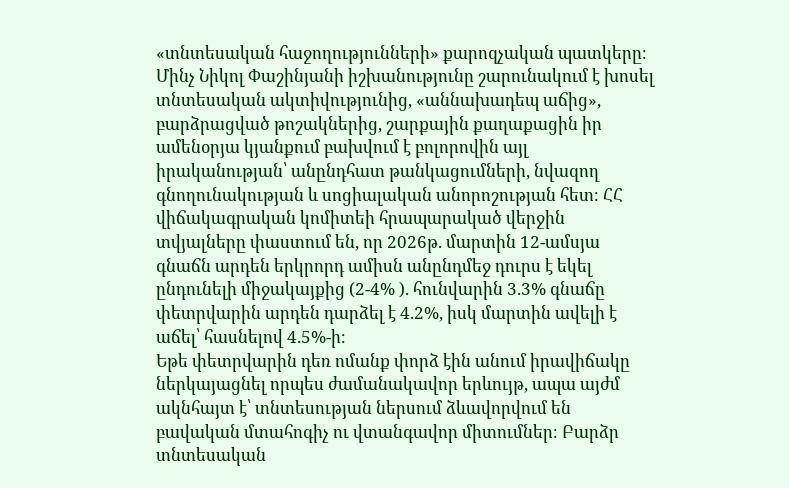«տնտեսական հաջողությունների» քարոզչական պատկերը։
Մինչ Նիկոլ Փաշինյանի իշխանությունը շարունակում է խոսել տնտեսական ակտիվությունից, «աննախադեպ աճից», բարձրացված թոշակներից, շարքային քաղաքացին իր ամենօրյա կյանքում բախվում է բոլորովին այլ իրականության՝ անընդհատ թանկացումների, նվազող գնողունակության և սոցիալական անորոշության հետ։ ՀՀ վիճակագրական կոմիտեի հրապարակած վերջին տվյալները փաստում են, որ 2026թ. մարտին 12-ամսյա գնաճն արդեն երկրորդ ամիսն անընդմեջ դուրս է եկել ընդունելի միջակայքից (2-4% ). հունվարին 3.3% գնաճը փետրվարին արդեն դարձել է 4.2%, իսկ մարտին ավելի է աճել՝ հասնելով 4.5%-ի։
Եթե փետրվարին դեռ ոմանք փորձ էին անում իրավիճակը ներկայացնել որպես ժամանակավոր երևույթ, ապա այժմ ակնհայտ է՝ տնտեսության ներսում ձևավորվում են բավական մտահոգիչ ու վտանգավոր միտումներ։ Բարձր տնտեսական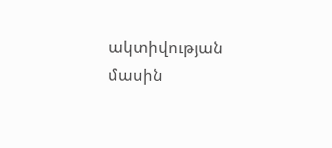ակտիվության մասին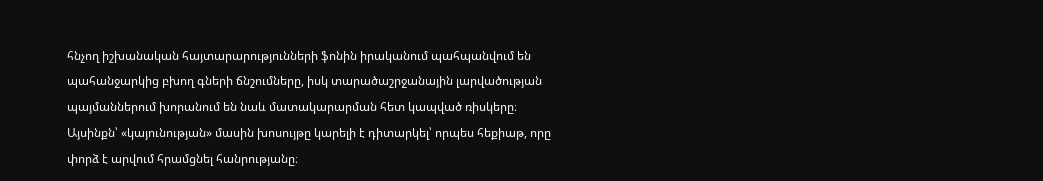հնչող իշխանական հայտարարությունների ֆոնին իրականում պահպանվում են պահանջարկից բխող գների ճնշումները, իսկ տարածաշրջանային լարվածության պայմաններում խորանում են նաև մատակարարման հետ կապված ռիսկերը։ Այսինքն՝ «կայունության» մասին խոսույթը կարելի է դիտարկել՝ որպես հեքիաթ, որը փորձ է արվում հրամցնել հանրությանը։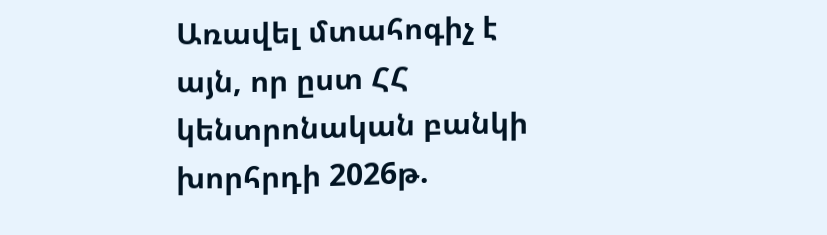Առավել մտահոգիչ է այն, որ ըստ ՀՀ կենտրոնական բանկի խորհրդի 2026թ.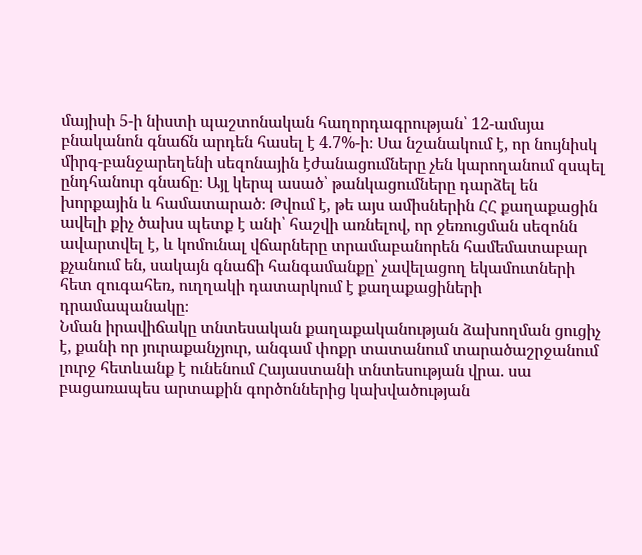մայիսի 5-ի նիստի պաշտոնական հաղորդագրության՝ 12-ամսյա բնականոն գնաճն արդեն հասել է 4.7%-ի։ Սա նշանակում է, որ նույնիսկ միրգ-բանջարեղենի սեզոնային էժանացումները չեն կարողանում զսպել ընդհանուր գնաճը։ Այլ կերպ ասած՝ թանկացումները դարձել են խորքային և համատարած։ Թվում է, թե այս ամիսներին ՀՀ քաղաքացին ավելի քիչ ծախս պետք է անի՝ հաշվի առնելով, որ ջեռուցման սեզոնն ավարտվել է, և կոմունալ վճարները տրամաբանորեն համեմատաբար քչանում են, սակայն գնաճի հանգամանքը՝ չավելացող եկամուտների հետ զուգահեռ, ուղղակի դատարկում է քաղաքացիների դրամապանակը։
Նման իրավիճակը տնտեսական քաղաքականության ձախողման ցուցիչ է, քանի որ յուրաքանչյուր, անգամ փոքր տատանում տարածաշրջանում լուրջ հետևանք է ունենում Հայաստանի տնտեսության վրա. սա բացառապես արտաքին գործոններից կախվածության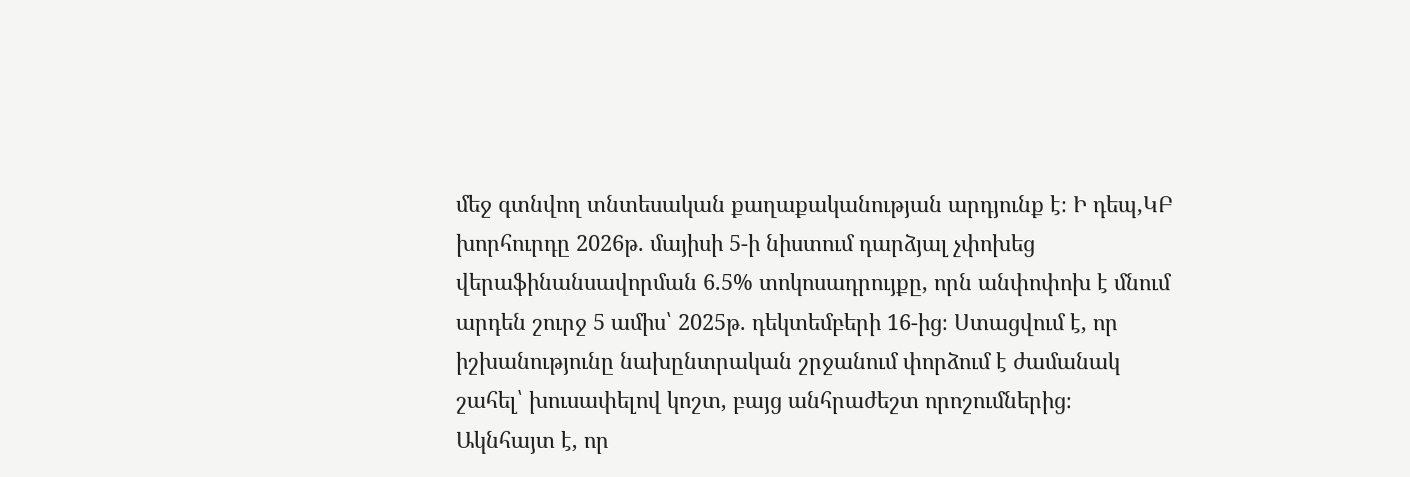մեջ գտնվող տնտեսական քաղաքականության արդյունք է։ Ի դեպ,ԿԲ խորհուրդը 2026թ. մայիսի 5-ի նիստում դարձյալ չփոխեց վերաֆինանսավորման 6.5% տոկոսադրույքը, որն անփոփոխ է մնում արդեն շուրջ 5 ամիս՝ 2025թ. դեկտեմբերի 16-ից։ Ստացվում է, որ իշխանությունը նախընտրական շրջանում փորձում է ժամանակ շահել՝ խուսափելով կոշտ, բայց անհրաժեշտ որոշումներից։
Ակնհայտ է, որ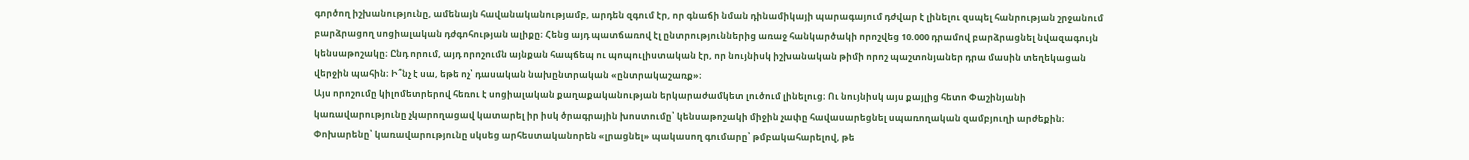գործող իշխանությունը, ամենայն հավանականությամբ, արդեն զգում էր, որ գնաճի նման դինամիկայի պարագայում դժվար է լինելու զսպել հանրության շրջանում բարձրացող սոցիալական դժգոհության ալիքը։ Հենց այդ պատճառով էլ ընտրություններից առաջ հանկարծակի որոշվեց 10.000 դրամով բարձրացնել նվազագույն կենսաթոշակը։ Ընդ որում, այդ որոշումն այնքան հապճեպ ու պոպուլիստական էր, որ նույնիսկ իշխանական թիմի որոշ պաշտոնյաներ դրա մասին տեղեկացան վերջին պահին։ Ի՞նչ է սա, եթե ոչ՝ դասական նախընտրական «ընտրակաշառք»։
Այս որոշումը կիլոմետրերով հեռու է սոցիալական քաղաքականության երկարաժամկետ լուծում լինելուց։ Ու նույնիսկ այս քայլից հետո Փաշինյանի կառավարությունը չկարողացավ կատարել իր իսկ ծրագրային խոստումը՝ կենսաթոշակի միջին չափը հավասարեցնել սպառողական զամբյուղի արժեքին։ Փոխարենը՝ կառավարությունը սկսեց արհեստականորեն «լրացնել» պակասող գումարը՝ թմբակահարելով, թե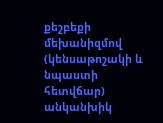քեշբեքի մեխանիզմով (կենսաթոշակի և նպաստի հետվճար) անկանխիկ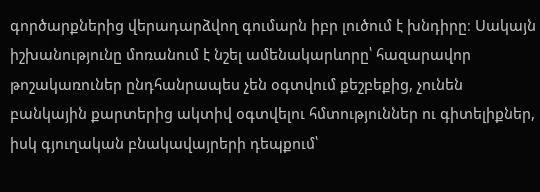գործարքներից վերադարձվող գումարն իբր լուծում է խնդիրը։ Սակայն իշխանությունը մոռանում է նշել ամենակարևորը՝ հազարավոր թոշակառուներ ընդհանրապես չեն օգտվում քեշբեքից, չունեն բանկային քարտերից ակտիվ օգտվելու հմտություններ ու գիտելիքներ, իսկ գյուղական բնակավայրերի դեպքում՝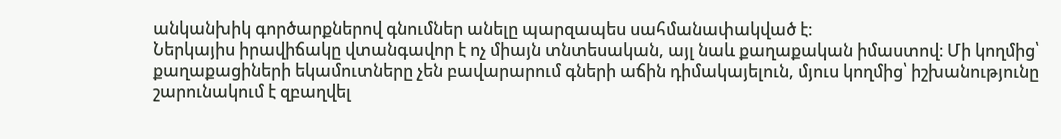անկանխիկ գործարքներով գնումներ անելը պարզապես սահմանափակված է։
Ներկայիս իրավիճակը վտանգավոր է ոչ միայն տնտեսական, այլ նաև քաղաքական իմաստով։ Մի կողմից՝ քաղաքացիների եկամուտները չեն բավարարում գների աճին դիմակայելուն, մյուս կողմից՝ իշխանությունը շարունակում է զբաղվել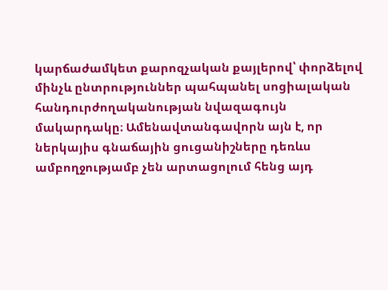կարճաժամկետ քարոզչական քայլերով՝ փորձելով մինչև ընտրություններ պահպանել սոցիալական հանդուրժողականության նվազագույն մակարդակը։ Ամենավտանգավորն այն է, որ ներկայիս գնաճային ցուցանիշները դեռևս ամբողջությամբ չեն արտացոլում հենց այդ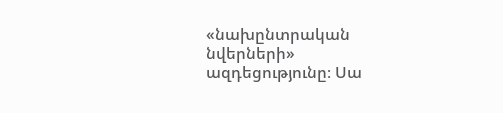«նախընտրական նվերների» ազդեցությունը։ Սա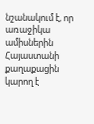նշանակում է, որ առաջիկա ամիսներին Հայաստանի քաղաքացին կարող է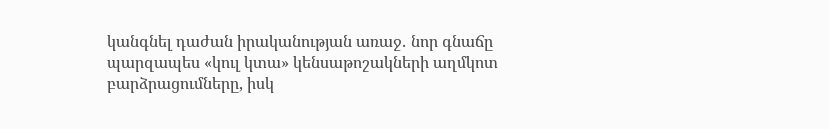կանգնել դաժան իրականության առաջ․ նոր գնաճը պարզապես «կուլ կտա» կենսաթոշակների աղմկոտ բարձրացումները, իսկ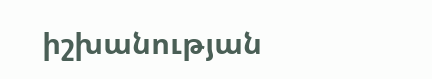իշխանության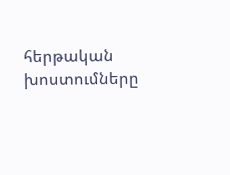հերթական խոստումները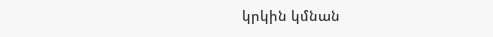կրկին կմնան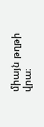միայն թղթի վրա։